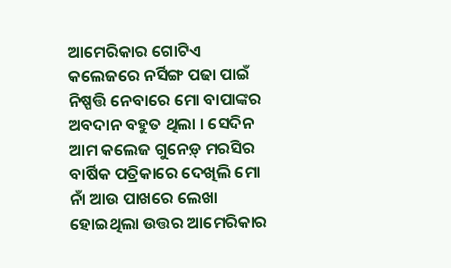ଆମେରିକାର ଗୋଟିଏ କଲେଜରେ ନର୍ସିଙ୍ଗ ପଢା ପାଇଁ ନିଷ୍ପତ୍ତି ନେବାରେ ମୋ ବାପାଙ୍କର ଅବଦାନ ବହୁତ ଥିଲା । ସେଦିନ ଆମ କଲେଜ ଗୁନେଡ଼୍ ମରସିର ବାର୍ଷିକ ପତ୍ରିକାରେ ଦେଖିଲି ମୋ ନାଁ ଆଉ ପାଖରେ ଲେଖା ହୋଇଥିଲା ଉତ୍ତର ଆମେରିକାର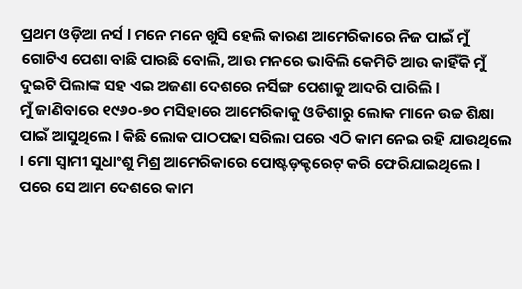ପ୍ରଥମ ଓଡ଼ିଆ ନର୍ସ l ମନେ ମନେ ଖୁସି ହେଲି କାରଣ ଆମେରିକାରେ ନିଜ ପାଇଁ ମୁଁ ଗୋଟିଏ ପେଶା ବାଛି ପାରଛି ବୋଲି, ଆଉ ମନରେ ଭାବିଲି କେମିତି ଆଉ କାହିଁକି ମୁଁ ଦୁଇଟି ପିଲାଙ୍କ ସହ ଏଇ ଅଜଣା ଦେଶରେ ନର୍ସିଙ୍ଗ ପେଶାକୁ ଆଦରି ପାରିଲି l
ମୁଁ ଜାଣିବାରେ ୧୯୬୦-୭୦ ମସିହାରେ ଆମେରିକାକୁ ଓଡିଶାରୁ ଲୋକ ମାନେ ଉଚ୍ଚ ଶିକ୍ଷା ପାଇଁ ଆସୁଥିଲେ l କିଛି ଲୋକ ପାଠପଢା ସରିଲା ପରେ ଏଠି କାମ ନେଇ ରହି ଯାଉଥିଲେ । ମୋ ସ୍ୱାମୀ ସୁଧାଂଶୁ ମିଶ୍ର ଆମେରିକାରେ ପୋଷ୍ଟଡ଼କ୍ଟରେଟ୍ କରି ଫେରିଯାଇଥିଲେ l ପରେ ସେ ଆମ ଦେଶରେ କାମ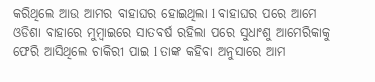କରିଥିଲେ ଆଉ ଆମର ବାହାଘର ହୋଇଥିଲା l ବାହାଘର ପରେ ଆମେ ଓଡିଶା ବାହାରେ ମୁମ୍ବାଇରେ ସାତବର୍ଷ ରହିଲା ପରେ ସୁଧାଂଶୁ ଆମେରିକାକୁ ଫେରି ଆସିଥିଲେ ଚାକିରୀ ପାଇ l ତାଙ୍କ କହିବା ଅନୁସାରେ ଆମ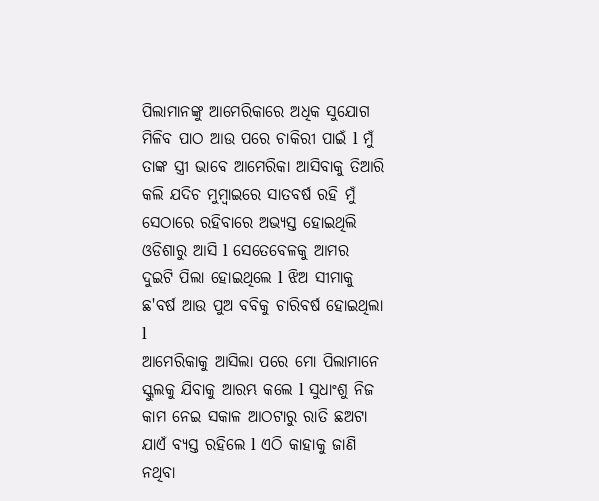ପିଲାମାନଙ୍କୁ ଆମେରିକାରେ ଅଧିକ ସୁଯୋଗ ମିଳିବ ପାଠ ଆଉ ପରେ ଚାକିରୀ ପାଇଁ l ମୁଁ ତାଙ୍କ ସ୍ତ୍ରୀ ଭାବେ ଆମେରିକା ଆସିବାକୁ ତିଆରି କଲି ଯଦିଚ ମୁମ୍ବାଇରେ ସାତବର୍ଷ ରହି ମୁଁ ସେଠାରେ ରହିବାରେ ଅଭ୍ୟସ୍ତ ହୋଇଥିଲି ଓଡିଶାରୁ ଆସି l ସେତେବେଳକୁ ଆମର ଦୁଇଟି ପିଲା ହୋଇଥିଲେ l ଝିଅ ସୀମାକୁ ଛ'ବର୍ଷ ଆଉ ପୁଅ ବବିକୁ ଚାରିବର୍ଷ ହୋଇଥିଲା l
ଆମେରିକାକୁ ଆସିଲା ପରେ ମୋ ପିଲାମାନେ ସ୍କୁଲକୁ ଯିବାକୁ ଆରମ୍ଭ କଲେ l ସୁଧାଂଶୁ ନିଜ କାମ ନେଇ ସକାଳ ଆଠଟାରୁ ରାତି ଛଅଟା ଯାଏଁ ବ୍ୟସ୍ତ ରହିଲେ l ଏଠି କାହାକୁ ଜାଣି ନଥିବା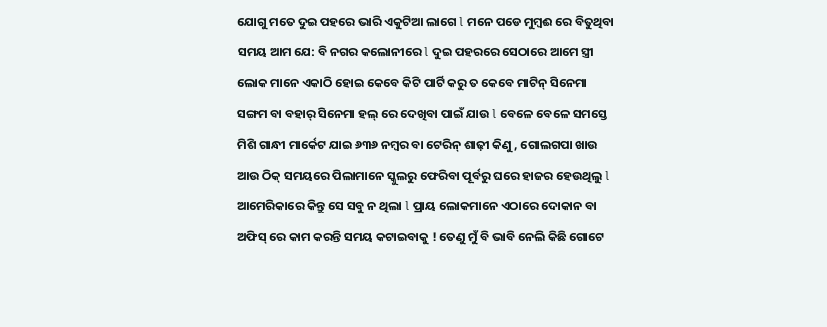ଯୋଗୁ ମତେ ଦୁଇ ପହରେ ଭାରି ଏକୁଟିଆ ଲାଗେ l ମନେ ପଡେ ମୁମ୍ବଈ ରେ ବିତୁଥିବା ସମୟ ଆମ ଯେ: ବି ନଗର କଲୋନୀରେ l ଦୁଇ ପହରରେ ସେଠାରେ ଆମେ ସ୍ତ୍ରୀ ଲୋକ ମାନେ ଏକାଠି ହୋଇ କେବେ କିଟି ପାର୍ଟି କରୁ ତ କେବେ ମାଟିନ୍ ସିନେମା ସଙ୍ଗମ ବା ବହାର୍ ସିନେମା ହଲ୍ ରେ ଦେଖିବା ପାଇଁ ଯାଉ l ବେଳେ ବେଳେ ସମସ୍ତେ ମିଶି ଗାନ୍ଧୀ ମାର୍କେଟ ଯାଇ ୬୩୬ ନମ୍ବର ବା ଟେରିନ୍ ଶାଢ଼ୀ କିଣୁ, ଗୋଲଗପା ଖାଉ ଆଉ ଠିକ୍ ସମୟରେ ପିଲାମାନେ ସ୍କୁଲରୁ ଫେରିବା ପୂର୍ବରୁ ଘରେ ହାଜର ହେଉଥିଲୁ l ଆମେରିକାରେ କିନ୍ତୁ ସେ ସବୁ ନ ଥିଲା l ପ୍ରାୟ ଲୋକମାନେ ଏଠାରେ ଦୋକାନ ବା ଅଫିସ୍ ରେ କାମ କରନ୍ତି ସମୟ କଟାଇବାକୁ ! ତେଣୁ ମୁଁ ବି ଭାବି ନେଲି କିଛି ଗୋଟେ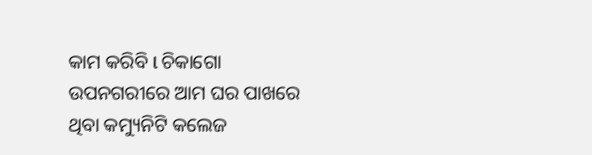କାମ କରିବି l ଚିକାଗୋ ଉପନଗରୀରେ ଆମ ଘର ପାଖରେ ଥିବା କମ୍ୟୁନିଟି କଲେଜ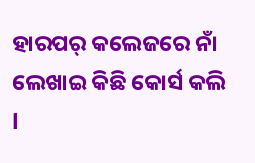ହାରପର୍ କଲେଜରେ ନାଁ ଲେଖାଇ କିଛି କୋର୍ସ କଲି l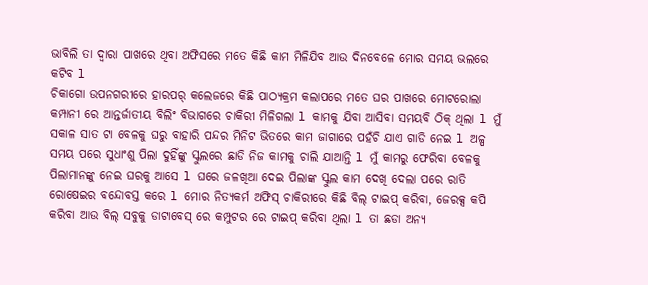ଭାବିଲି ତା ଦ୍ୱାରା ପାଖରେ ଥିବା ଅଫିସରେ ମତେ କିଛି କାମ ମିଳିଯିବ ଆଉ ଦିନବେଳେ ମୋର ସମୟ ଭଲରେ କଟିବ l
ଚିକାଗୋ ଉପନଗରୀରେ ହାରପର୍ କଲେଜରେ କିଛି ପାଠ୍ୟକ୍ରମ କଲାପରେ ମତେ ଘର ପାଖରେ ମୋଟରୋଲା କମ୍ପାନୀ ରେ ଆନ୍ତର୍ଜାତୀୟ ବିଲିଂ ବିଭାଗରେ ଚାକିରୀ ମିଳିଗଲା l କାମକୁ ଯିବା ଆସିବା ସମୟବି ଠିକ୍ ଥିଲା l ମୁଁ ସକାଳ ସାତ ଟା ବେଳକୁ ଘରୁ ବାହାରି ପନ୍ଦର ମିନିଟ ଭିତରେ କାମ ଜାଗାରେ ପହଁଚି ଯାଏ ଗାଡି ନେଇ l ଅଳ୍ପ ସମୟ ପରେ ସୁଧାଂଶୁ ପିଲା ଦୁହିଁଙ୍କୁ ସ୍କୁଲରେ ଛାଡି ନିଜ କାମକୁ ଚାଲି ଯାଆନ୍ତି l ମୁଁ କାମରୁ ଫେରିବା ବେଳକୁ ପିଲାମାନଙ୍କୁ ନେଇ ଘରକୁ ଆସେ l ଘରେ ଜଳଖିଆ ଦେଇ ପିଲାଙ୍କ ସ୍କୁଲ କାମ ଦେଖି ଦେଲା ପରେ ରାତି ରୋଷେଇର ବନ୍ଦୋବସ୍ତ କରେ l ମୋର ନିତ୍ୟକର୍ମ ଅଫିସ୍ ଚାକିରୀରେ କିଛି ବିଲ୍ ଟାଇପ୍ କରିବା, ଜେରକ୍ସ କପି କରିବା ଆଉ ବିଲ୍ ସବୁକୁ ଡାଟାବେସ୍ ରେ କମ୍ପୁଟର ରେ ଟାଇପ୍ କରିବା ଥିଲା l ତା ଛଡା ଅନ୍ୟ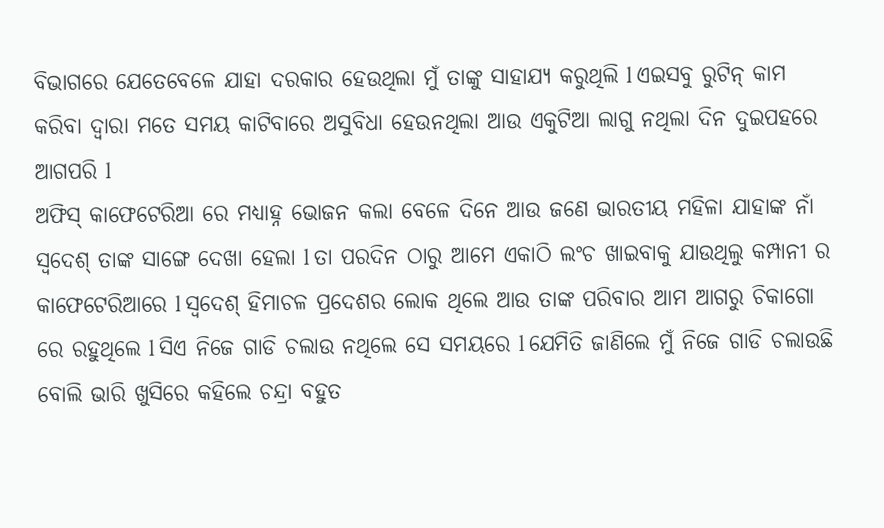ବିଭାଗରେ ଯେତେବେଳେ ଯାହା ଦରକାର ହେଉଥିଲା ମୁଁ ତାଙ୍କୁ ସାହାଯ୍ୟ କରୁଥିଲି l ଏଇସବୁ ରୁଟିନ୍ କାମ କରିବା ଦ୍ୱାରା ମତେ ସମୟ କାଟିବାରେ ଅସୁବିଧା ହେଉନଥିଲା ଆଉ ଏକୁଟିଆ ଲାଗୁ ନଥିଲା ଦିନ ଦୁଇପହରେ ଆଗପରି l
ଅଫିସ୍ କାଫେଟେରିଆ ରେ ମଧ୍ୟାହ୍ନ ଭୋଜନ କଲା ବେଳେ ଦିନେ ଆଉ ଜଣେ ଭାରତୀୟ ମହିଳା ଯାହାଙ୍କ ନାଁ ସ୍ୱଦେଶ୍ ତାଙ୍କ ସାଙ୍ଗେ ଦେଖା ହେଲା l ତା ପରଦିନ ଠାରୁ ଆମେ ଏକାଠି ଲଂଚ ଖାଇବାକୁ ଯାଉଥିଲୁ କମ୍ପାନୀ ର କାଫେଟେରିଆରେ l ସ୍ବଦେଶ୍ ହିମାଚଳ ପ୍ରଦେଶର ଲୋକ ଥିଲେ ଆଉ ତାଙ୍କ ପରିବାର ଆମ ଆଗରୁ ଚିକାଗୋ ରେ ରହୁଥିଲେ l ସିଏ ନିଜେ ଗାଡି ଚଲାଉ ନଥିଲେ ସେ ସମୟରେ l ଯେମିତି ଜାଣିଲେ ମୁଁ ନିଜେ ଗାଡି ଚଲାଉଛି ବୋଲି ଭାରି ଖୁସିରେ କହିଲେ ଚନ୍ଦ୍ରା ବହୁତ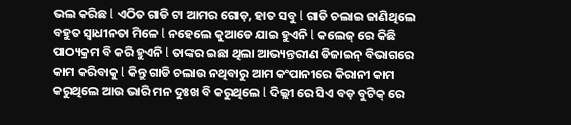ଭଲ କରିଛ l ଏଠିତ ଗାଡି ଟା ଆମର ଗୋଡ଼, ହାତ ସବୁ l ଗାଡି ଚଲାଇ ଜାଣିଥିଲେ ବହୁତ ସ୍ୱାଧୀନତା ମିଳେ l ନହେଲେ କୁଆଡେ ଯାଇ ହୁଏନି l କଲେଜ୍ ରେ କିଛି ପାଠ୍ୟକ୍ରମ ବି କରି ହୁଏନି l ତାଙ୍କର ଇଛା ଥିଲା ଆଭ୍ୟନ୍ତରୀଣ ଡିଜାଇନ୍ ବିଭାଗରେ କାମ କରିବାକୁ l କିନ୍ତୁ ଗାଡି ଚଲାଉ ନଥିବାରୁ ଆମ କଂପାନୀରେ କିରାନୀ କାମ କରୁଥିଲେ ଆଉ ଭାରି ମନ ଦୁଃଖ ବି କରୁଥିଲେ l ଦିଲ୍ଲୀ ରେ ସିଏ ବଡ଼ ବୁଟିକ୍ ରେ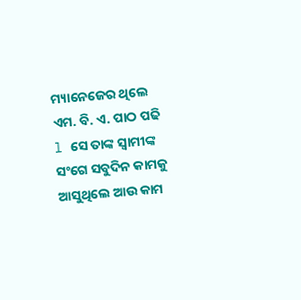ମ୍ୟାନେଜେର ଥିଲେ ଏମ. ବି. ଏ. ପାଠ ପଢି l ସେ ତାଙ୍କ ସ୍ୱାମୀଙ୍କ ସଂଗେ ସବୁଦିନ କାମକୁ ଆସୁଥିଲେ ଆଉ କାମ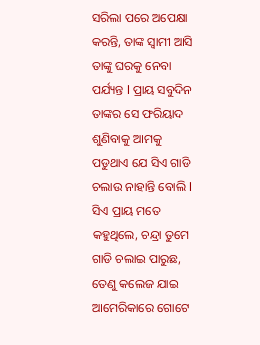ସରିଲା ପରେ ଅପେକ୍ଷା କରନ୍ତି, ତାଙ୍କ ସ୍ୱାମୀ ଆସି ତାଙ୍କୁ ଘରକୁ ନେବା ପର୍ଯ୍ୟନ୍ତ l ପ୍ରାୟ ସବୁଦିନ ତାଙ୍କର ସେ ଫରିୟାଦ ଶୁଣିବାକୁ ଆମକୁ ପଡୁଥାଏ ଯେ ସିଏ ଗାଡି ଚଲାଉ ନାହାନ୍ତି ବୋଲି l ସିଏ ପ୍ରାୟ ମତେ କହୁଥିଲେ, ଚନ୍ଦ୍ରା ତୁମେ ଗାଡି ଚଲାଇ ପାରୁଛ, ତେଣୁ କଲେଜ ଯାଇ ଆମେରିକାରେ ଗୋଟେ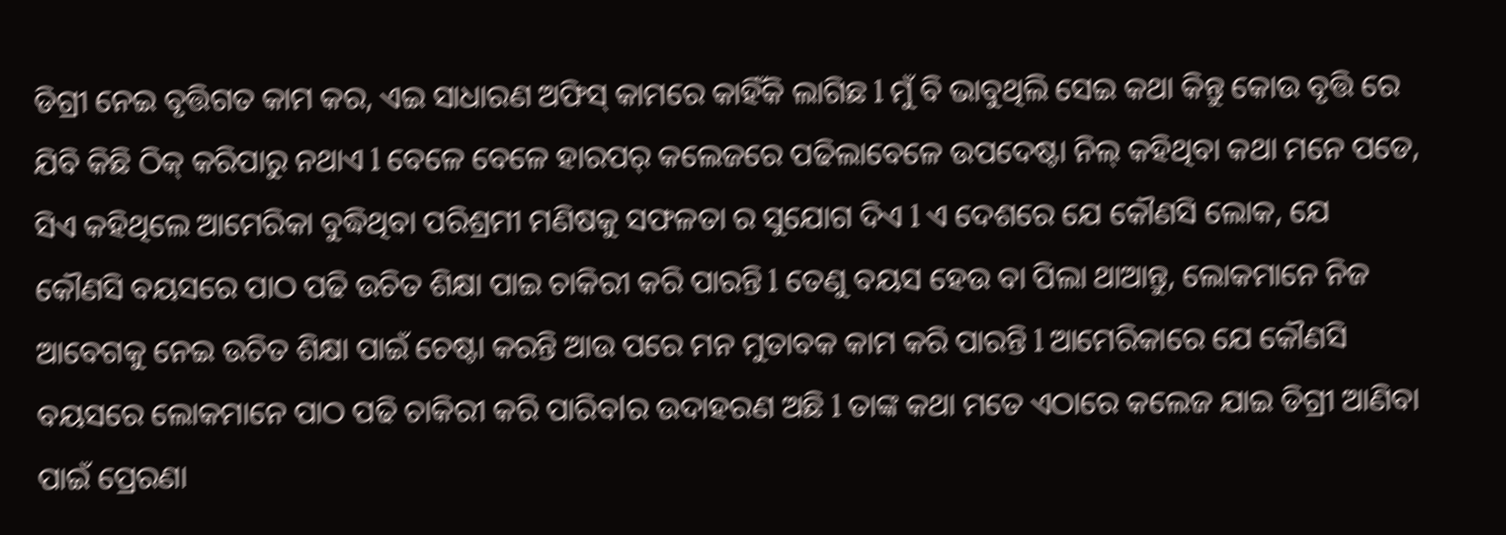ଡିଗ୍ରୀ ନେଇ ବୃତ୍ତିଗତ କାମ କର, ଏଇ ସାଧାରଣ ଅଫିସ୍ କାମରେ କାହିଁକି ଲାଗିଛ l ମୁଁ ବି ଭାବୁଥିଲି ସେଇ କଥା କିନ୍ତୁ କୋଉ ବୃତ୍ତି ରେ ଯିବି କିଛି ଠିକ୍ କରିପାରୁ ନଥାଏ l ବେଳେ ବେଳେ ହାରପର୍ କଲେଜରେ ପଢିଲାବେଳେ ଉପଦେଷ୍ଟା ନିଲ୍ କହିଥିବା କଥା ମନେ ପଡେ, ସିଏ କହିଥିଲେ ଆମେରିକା ବୁଦ୍ଧିଥିବା ପରିଶ୍ରମୀ ମଣିଷକୁ ସଫଳତା ର ସୁଯୋଗ ଦିଏ l ଏ ଦେଶରେ ଯେ କୌଣସି ଲୋକ, ଯେ କୌଣସି ବୟସରେ ପାଠ ପଢି ଉଚିତ ଶିକ୍ଷା ପାଇ ଚାକିରୀ କରି ପାରନ୍ତି l ତେଣୁ ବୟସ ହେଉ ବା ପିଲା ଥାଆନ୍ତୁ, ଲୋକମାନେ ନିଜ ଆବେଗକୁ ନେଇ ଉଚିତ ଶିକ୍ଷା ପାଇଁ ଚେଷ୍ଟା କରନ୍ତି ଆଉ ପରେ ମନ ମୁତାବକ କାମ କରି ପାରନ୍ତି l ଆମେରିକାରେ ଯେ କୌଣସି ବୟସରେ ଲୋକମାନେ ପାଠ ପଢି ଚାକିରୀ କରି ପାରିବlର ଉଦାହରଣ ଅଛି l ତାଙ୍କ କଥା ମତେ ଏଠାରେ କଲେଜ ଯାଇ ଡିଗ୍ରୀ ଆଣିବା ପାଇଁ ପ୍ରେରଣା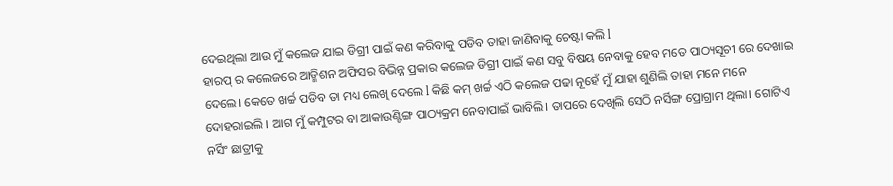ଦେଇଥିଲା ଆଉ ମୁଁ କଲେଜ ଯାଇ ଡିଗ୍ରୀ ପାଇଁ କଣ କରିବାକୁ ପଡିବ ତାହା ଜାଣିବାକୁ ଚେଷ୍ଟା କଲି l
ହାରପ୍ ର କଲେଜରେ ଆଡ୍ମିଶନ ଅଫିସର ବିଭିନ୍ନ ପ୍ରକାର କଲେଜ ଡିଗ୍ରୀ ପାଇଁ କଣ ସବୁ ବିଷୟ ନେବାକୁ ହେବ ମତେ ପାଠ୍ୟସୂଚୀ ରେ ଦେଖାଇ ଦେଲେ। କେତେ ଖର୍ଚ୍ଚ ପଡିବ ତା ମଧ୍ୟ ଲେଖି ଦେଲେ l କିଛି କମ୍ ଖର୍ଚ୍ଚ ଏଠି କଲେଜ ପଢା ନୂହେଁ ମୁଁ ଯାହା ଶୁଣିଲି ତାହା ମନେ ମନେ ଦୋହରାଇଲି । ଆଗ ମୁଁ କମ୍ପୁଟର ବା ଆକାଉଣ୍ଟିଙ୍ଗ ପାଠ୍ୟକ୍ରମ ନେବାପାଇଁ ଭାବିଲି। ତାପରେ ଦେଖିଲି ସେଠି ନର୍ସିଙ୍ଗ ପ୍ରୋଗ୍ରାମ ଥିଲା। ଗୋଟିଏ ନର୍ସିଂ ଛାତ୍ରୀକୁ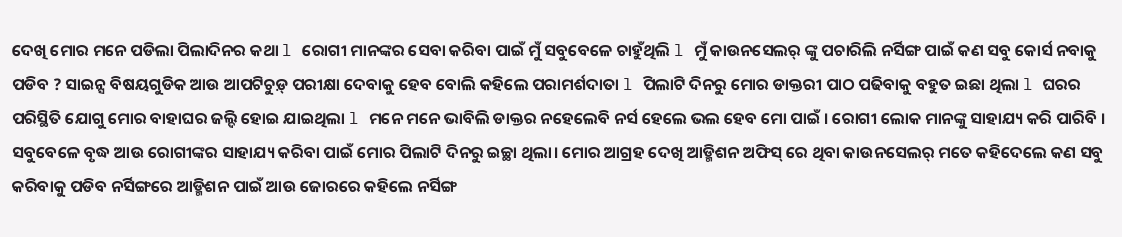ଦେଖି ମୋର ମନେ ପଡିଲା ପିଲାଦିନର କଥା l ରୋଗୀ ମାନଙ୍କର ସେବା କରିବା ପାଇଁ ମୁଁ ସବୁବେଳେ ଚାହୁଁଥିଲି l ମୁଁ କାଉନସେଲର୍ ଙ୍କୁ ପଚାରିଲି ନର୍ସିଙ୍ଗ ପାଇଁ କଣ ସବୁ କୋର୍ସ ନବାକୁ ପଡିବ ? ସାଇନ୍ସ ବିଷୟଗୁଡିକ ଆଉ ଆପଟିଚୁଡ଼୍ ପରୀକ୍ଷା ଦେବାକୁ ହେବ ବୋଲି କହିଲେ ପରାମର୍ଶଦାତା l ପିଲାଟି ଦିନରୁ ମୋର ଡାକ୍ତରୀ ପାଠ ପଢିବାକୁ ବହୁତ ଇଛା ଥିଲା l ଘରର ପରିସ୍ଥିତି ଯୋଗୁ ମୋର ବାହାଘର ଜଲ୍ଦି ହୋଇ ଯାଇଥିଲା l ମନେ ମନେ ଭାବିଲି ଡାକ୍ତର ନହେଲେବି ନର୍ସ ହେଲେ ଭଲ ହେବ ମୋ ପାଇଁ । ରୋଗୀ ଲୋକ ମାନଙ୍କୁ ସାହାଯ୍ୟ କରି ପାରିବି । ସବୁବେଳେ ବୃଦ୍ଧ ଆଉ ରୋଗୀଙ୍କର ସାହାଯ୍ୟ କରିବା ପାଇଁ ମୋର ପିଲାଟି ଦିନରୁ ଇଚ୍ଛା ଥିଲା। ମୋର ଆଗ୍ରହ ଦେଖି ଆଡ୍ମିଶନ ଅଫିସ୍ ରେ ଥିବା କାଉନସେଲର୍ ମତେ କହିଦେଲେ କଣ ସବୁ କରିବାକୁ ପଡିବ ନର୍ସିଙ୍ଗରେ ଆଡ୍ମିଶନ ପାଇଁ ଆଉ ଜୋରରେ କହିଲେ ନର୍ସିଙ୍ଗ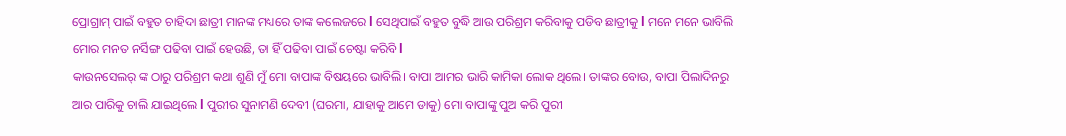ପ୍ରୋଗ୍ରାମ୍ ପାଇଁ ବହୁତ ଚାହିଦା ଛାତ୍ରୀ ମାନଙ୍କ ମଧ୍ୟରେ ତାଙ୍କ କଲେଜରେ l ସେଥିପାଇଁ ବହୁତ ବୁଦ୍ଧି ଆଉ ପରିଶ୍ରମ କରିବାକୁ ପଡିବ ଛାତ୍ରୀକୁ l ମନେ ମନେ ଭାବିଲି ମୋର ମନତ ନର୍ସିଙ୍ଗ ପଢିବା ପାଇଁ ହେଉଛି, ତା ହିଁ ପଢିବା ପାଇଁ ଚେଷ୍ଟା କରିବି l
କାଉନସେଲର୍ ଙ୍କ ଠାରୁ ପରିଶ୍ରମ କଥା ଶୁଣି ମୁଁ ମୋ ବାପାଙ୍କ ବିଷୟରେ ଭାବିଲି। ବାପା ଆମର ଭାରି କାମିକା ଲୋକ ଥିଲେ। ତାଙ୍କର ବୋଉ, ବାପା ପିଲାଦିନରୁ ଆର ପାରିକୁ ଚାଲି ଯାଇଥିଲେ l ପୁରୀର ସୁନାମଣି ଦେବୀ (ଘରମା, ଯାହାକୁ ଆମେ ଡାକୁ) ମୋ ବାପାଙ୍କୁ ପୁଅ କରି ପୁରୀ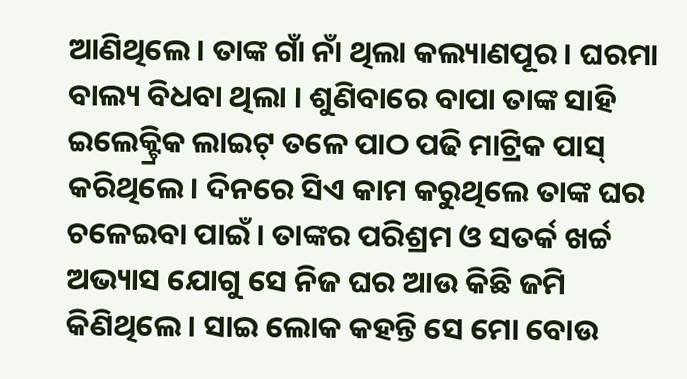ଆଣିଥିଲେ। ତାଙ୍କ ଗାଁ ନାଁ ଥିଲା କଲ୍ୟାଣପୂର । ଘରମା ବାଲ୍ୟ ବିଧବା ଥିଲା । ଶୁଣିବାରେ ବାପା ତାଙ୍କ ସାହି ଇଲେକ୍ଟ୍ରିକ ଲାଇଟ୍ ତଳେ ପାଠ ପଢି ମାଟ୍ରିକ ପାସ୍ କରିଥିଲେ। ଦିନରେ ସିଏ କାମ କରୁଥିଲେ ତାଙ୍କ ଘର ଚଳେଇବା ପାଇଁ। ତାଙ୍କର ପରିଶ୍ରମ ଓ ସତର୍କ ଖର୍ଚ୍ଚ ଅଭ୍ୟାସ ଯୋଗୁ ସେ ନିଜ ଘର ଆଉ କିଛି ଜମି କିଣିଥିଲେ। ସାଇ ଲୋକ କହନ୍ତି ସେ ମୋ ବୋଉ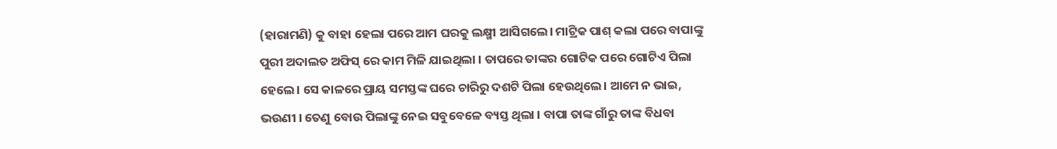(ହାରାମଣି) କୁ ବାହା ହେଲା ପରେ ଆମ ଘରକୁ ଲକ୍ଷ୍ମୀ ଆସିଗଲେ। ମାଟ୍ରିକ ପାଶ୍ କଲା ପରେ ବାପାଙ୍କୁ ପୁରୀ ଅଦାଲତ ଅଫିସ୍ ରେ କାମ ମିଳି ଯାଇଥିଲା । ତାପରେ ତାଙ୍କର ଗୋଟିକ ପରେ ଗୋଟିଏ ପିଲା ହେଲେ। ସେ କାଳରେ ପ୍ରାୟ ସମସ୍ତଙ୍କ ଘରେ ଚାରିରୁ ଦଶଟି ପିଲା ହେଉଥିଲେ। ଆମେ ନ ଭାଇ, ଭଉଣୀ । ତେଣୁ ବୋଉ ପିଲାଙ୍କୁ ନେଇ ସବୁବେଳେ ବ୍ୟସ୍ତ ଥିଲା । ବାପା ତାଙ୍କ ଗାଁରୁ ତାଙ୍କ ବିଧବା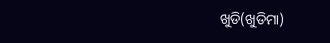ଖୁଡି(ଖୁଡିମା)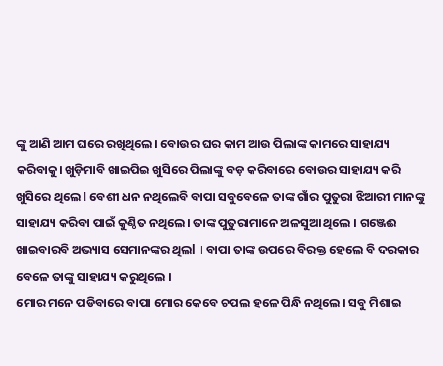ଙ୍କୁ ଆଣି ଆମ ଘରେ ରଖିଥିଲେ। ବୋଉର ଘର କାମ ଆଉ ପିଲାଙ୍କ କାମରେ ସାହାଯ୍ୟ କରିବାକୁ। ଖୁଡ଼ିମାବି ଖାଇପିଇ ଖୁସିରେ ପିଲାଙ୍କୁ ବଡ଼ କରିବାରେ ବୋଉର ସାହାଯ୍ୟ କରି ଖୁସିରେ ଥିଲେ l ବେଶୀ ଧନ ନଥିଲେବି ବାପା ସବୁବେଳେ ତାଙ୍କ ଗାଁର ପୁତୁରା ଝିଆରୀ ମାନଙ୍କୁ ସାହାଯ୍ୟ କରିବା ପାଇଁ କୁଣ୍ଠିତ ନଥିଲେ। ତାଙ୍କ ପୁତୁରାମାନେ ଅଳସୁଆ ଥିଲେ । ଗଞ୍ଜେଈ ଖାଇବାରବି ଅଭ୍ୟାସ ସେମାନଙ୍କର ଥିଲl । ବାପା ତାଙ୍କ ଉପରେ ବିରକ୍ତ ହେଲେ ବି ଦରକାର ବେଳେ ତାଙ୍କୁ ସାହାଯ୍ୟ କରୁଥିଲେ ।
ମୋର ମନେ ପଡିବାରେ ବାପା ମୋର କେବେ ଚପଲ ହଳେ ପିନ୍ଧି ନଥିଲେ। ସବୁ ମିଶାଇ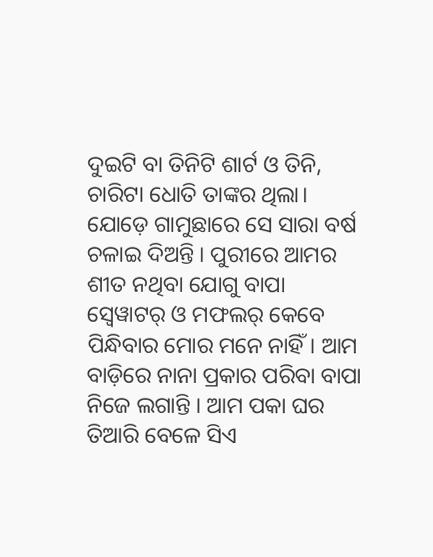ଦୁଇଟି ବା ତିନିଟି ଶାର୍ଟ ଓ ତିନି, ଚାରିଟା ଧୋତି ତାଙ୍କର ଥିଲା। ଯୋଡ଼େ ଗାମୁଛାରେ ସେ ସାରା ବର୍ଷ ଚଳାଇ ଦିଅନ୍ତି । ପୁରୀରେ ଆମର ଶୀତ ନଥିବା ଯୋଗୁ ବାପା ସ୍ବେୱାଟର୍ ଓ ମଫଲର୍ କେବେ ପିନ୍ଧିବାର ମୋର ମନେ ନାହିଁ। ଆମ ବାଡ଼ିରେ ନାନା ପ୍ରକାର ପରିବା ବାପା ନିଜେ ଲଗାନ୍ତି । ଆମ ପକା ଘର ତିଆରି ବେଳେ ସିଏ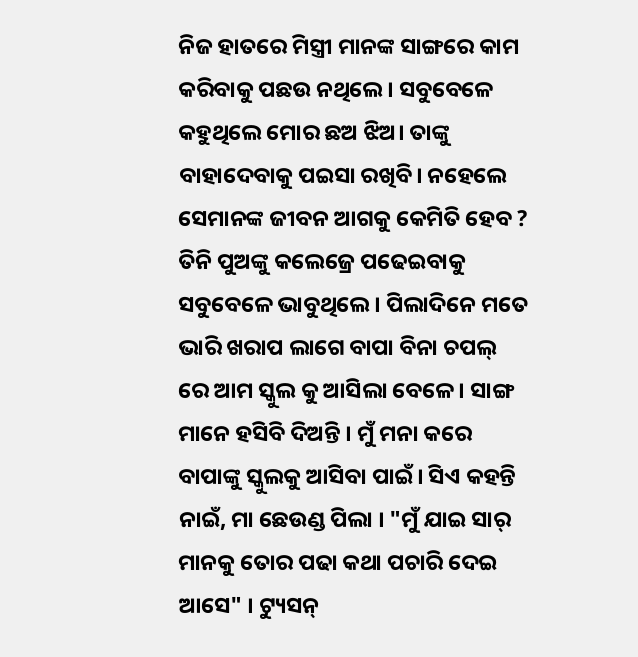ନିଜ ହାତରେ ମିସ୍ତ୍ରୀ ମାନଙ୍କ ସାଙ୍ଗରେ କାମ କରିବାକୁ ପଛଉ ନଥିଲେ। ସବୁବେଳେ କହୁଥିଲେ ମୋର ଛଅ ଝିଅ। ତାଙ୍କୁ ବାହାଦେବାକୁ ପଇସା ରଖିବି। ନହେଲେ ସେମାନଙ୍କ ଜୀବନ ଆଗକୁ କେମିତି ହେବ ? ତିନି ପୁଅଙ୍କୁ କଲେଜ୍ରେ ପଢେଇବାକୁ ସବୁବେଳେ ଭାବୁଥିଲେ । ପିଲାଦିନେ ମତେ ଭାରି ଖରାପ ଲାଗେ ବାପା ବିନା ଚପଲ୍ ରେ ଆମ ସ୍କୁଲ କୁ ଆସିଲା ବେଳେ। ସାଙ୍ଗ ମାନେ ହସିବି ଦିଅନ୍ତି । ମୁଁ ମନା କରେ ବାପାଙ୍କୁ ସ୍କୁଲକୁ ଆସିବା ପାଇଁ। ସିଏ କହନ୍ତି ନାଇଁ, ମା ଛେଉଣ୍ଡ ପିଲା । "ମୁଁ ଯାଇ ସାର୍ ମାନକୁ ତୋର ପଢା କଥା ପଚାରି ଦେଇ ଆସେ" । ଟ୍ୟୁସନ୍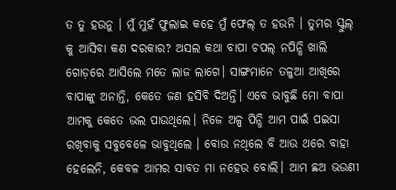ତ ତୁ ହଉନୁ । ମୁଁ ମୁହଁ ଫୁଲାଇ କହେ ମୁଁ ଫେଲ୍ ତ ହଉନି । ତୁମର ସ୍କୁଲ୍ କୁ ଆସିବା କଣ ଦରକାର? ଅସଲ କଥା ବାପା ଚପଲ୍ ନପିନ୍ଧି ଖାଲି ଗୋଡ଼ରେ ଆସିଲେ ମତେ ଲାଜ ଲାଗେ। ସାଙ୍ଗମାନେ ତଳୁଆ ଆଖିରେ ବାପାଙ୍କୁ ଅନାନ୍ତି, କେତେ ଜଣ ହସିବି ଦିଅନ୍ତି। ଏବେ ଭାବୁଛି ମୋ ବାପା ଆମକୁ କେତେ ଭଲ ପାଉଥିଲେ। ନିଜେ ଅଳ୍ପ ପିନ୍ଧି ଆମ ପାଇଁ ପଇସା ରଖିବାକୁ ସବୁବେଳେ ଭାବୁଥିଲେ । ବୋଉ ନଥିଲେ ବି ଆଉ ଥରେ ବାହା ହେଲେନି, କେବଳ ଆମର ସାବତ ମା ନହେଉ ବୋଲି। ଆମ ଛଅ ଭଉଣୀ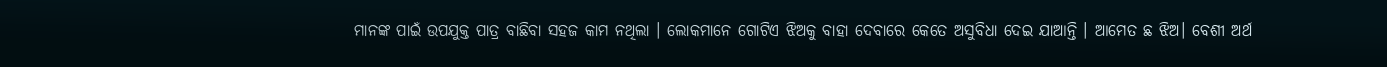ମାନଙ୍କ ପାଇଁ ଉପଯୁକ୍ତ ପାତ୍ର ବାଛିବା ସହଜ କାମ ନଥିଲା । ଲୋକମାନେ ଗୋଟିଏ ଝିଅକୁ ବାହା ଦେବାରେ କେତେ ଅସୁବିଧା ଦେଇ ଯାଆନ୍ତି । ଆମେତ ଛ ଝିଅ। ବେଶୀ ଅର୍ଥ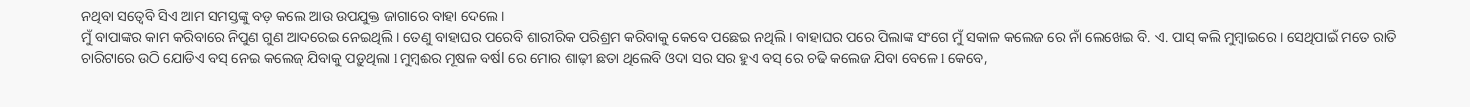ନଥିବା ସତ୍ୱେବି ସିଏ ଆମ ସମସ୍ତଙ୍କୁ ବଡ଼ କଲେ ଆଉ ଉପଯୁକ୍ତ ଜାଗାରେ ବାହା ଦେଲେ ।
ମୁଁ ବାପାଙ୍କର କାମ କରିବାରେ ନିପୁଣ ଗୁଣ ଆଦରେଇ ନେଇଥିଲି । ତେଣୁ ବାହାଘର ପରେବି ଶାରୀରିକ ପରିଶ୍ରମ କରିବାକୁ କେବେ ପଛେଇ ନଥିଲି । ବାହାଘର ପରେ ପିଲାଙ୍କ ସଂଗେ ମୁଁ ସକାଳ କଲେଜ ରେ ନାଁ ଲେଖେଇ ବି. ଏ. ପାସ୍ କଲି ମୁମ୍ୱାଇରେ । ସେଥିପାଇଁ ମତେ ରାତି ଚାରିଟାରେ ଉଠି ଯୋଡିଏ ବସ୍ ନେଇ କଲେଜ୍ ଯିବାକୁ ପଡ଼ୁଥିଲା l ମୁମ୍ବଈର ମୂଷଳ ବର୍ଷl ରେ ମୋର ଶାଢ଼ୀ ଛତା ଥିଲେବି ଓଦା ସର ସର ହୁଏ ବସ୍ ରେ ଚଢି କଲେଜ ଯିବା ବେଳେ l କେବେ,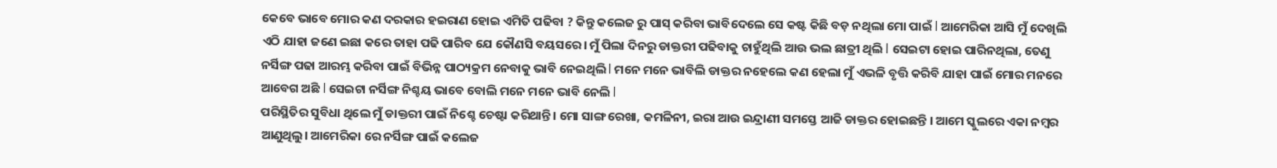କେବେ ଭାବେ ମୋର କଣ ଦରକାର ହଇରାଣ ହୋଇ ଏମିତି ପଢିବା ? କିନ୍ତୁ କଲେଜ ରୁ ପାସ୍ କରିବା ଭାବିଦେଲେ ସେ କଷ୍ଟ କିଛି ବଡ଼ ନଥିଲା ମୋ ପାଇଁ l ଆମେରିକା ଆସି ମୁଁ ଦେଖିଲି ଏଠି ଯାହା ଜଣେ ଇଛା କରେ ତାହା ପଢି ପାରିବ ଯେ କୌଣସି ବୟସରେ। ମୁଁ ପିଲା ଦିନରୁ ଡାକ୍ତରୀ ପଢିବାକୁ ଚାହୁଁଥିଲି ଆଉ ଭଲ ଛାତ୍ରୀ ଥିଲି l ସେଇଟା ହୋଇ ପାରିନଥିଲା, ତେଣୁ ନର୍ସିଙ୍ଗ ପଢା ଆରମ୍ଭ କରିବା ପାଇଁ ବିଭିନ୍ନ ପାଠ୍ୟକ୍ରମ ନେବାକୁ ଭାବି ନେଇଥିଲି l ମନେ ମନେ ଭାବିଲି ଡାକ୍ତର ନହେଲେ କଣ ହେଲା ମୁଁ ଏଭଳି ବୃତ୍ତି କରିବି ଯାହା ପାଇଁ ମୋର ମନରେ ଆବେଗ ଅଛି l ସେଇଟା ନର୍ସିଙ୍ଗ ନିଶ୍ଚୟ ଭାବେ ବୋଲି ମନେ ମନେ ଭାବି ନେଲି l
ପରିସ୍ଥିତିର ସୁବିଧା ଥିଲେ ମୁଁ ଡାକ୍ତରୀ ପାଇଁ ନିଶ୍ଚେ ଚେଷ୍ଟା କରିଥାନ୍ତି। ମୋ ସାଙ୍ଗ ରେଖା, କମଳିନୀ, ଇରା ଆଉ ଇନ୍ଦ୍ରାଣୀ ସମସ୍ତେ ଆଜି ଡାକ୍ତର ହୋଇଛନ୍ତି । ଆମେ ସ୍କୁଲରେ ଏକା ନମ୍ବର ଆଣୁଥିଲୁ। ଆମେରିକା ରେ ନର୍ସିଙ୍ଗ ପାଇଁ କଲେଜ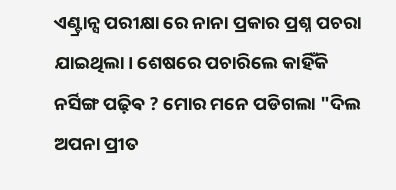ଏଣ୍ଟ୍ରାନ୍ସ ପରୀକ୍ଷା ରେ ନାନା ପ୍ରକାର ପ୍ରଶ୍ନ ପଚରା ଯାଇଥିଲା। ଶେଷରେ ପଚାରିଲେ କାହିଁକି ନର୍ସିଙ୍ଗ ପଢ଼ିଵ ? ମୋର ମନେ ପଡିଗଲା "ଦିଲ ଅପନା ପ୍ରୀତ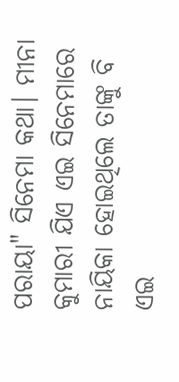ପରାୟା" ସିନେମା କଥା। ମୀନା କୁମାରୀ ଯିଏ ଏଇ ସିନେମାରେ ନାୟିକା ହୋଇଥିଲେ ତାଙ୍କୁ ବି ଏଇ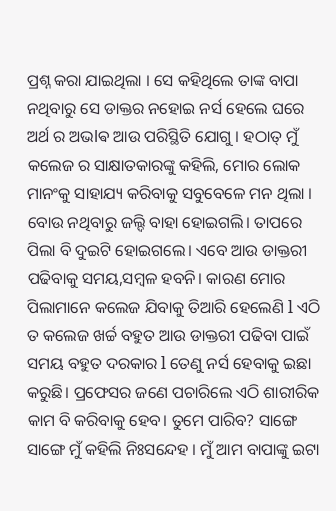ପ୍ରଶ୍ନ କରା ଯାଇଥିଲା । ସେ କହିଥିଲେ ତାଙ୍କ ବାପା ନଥିବାରୁ ସେ ଡାକ୍ତର ନହୋଇ ନର୍ସ ହେଲେ ଘରେ ଅର୍ଥ ର ଅଭlଵ ଆଉ ପରିସ୍ଥିତି ଯୋଗୁ । ହଠାତ୍ ମୁଁ କଲେଜ ର ସାକ୍ଷାତକାରଙ୍କୁ କହିଲି, ମୋର ଲୋକ ମାନଂକୁ ସାହାଯ୍ୟ କରିବାକୁ ସବୁବେଳେ ମନ ଥିଲା । ବୋଉ ନଥିବାରୁ ଜଲ୍ଦି ବାହା ହୋଇଗଲି। ତାପରେ ପିଲା ବି ଦୁଇଟି ହୋଇଗଲେ। ଏବେ ଆଉ ଡାକ୍ତରୀ ପଢିବାକୁ ସମୟ,ସମ୍ବଳ ହବନି। କାରଣ ମୋର ପିଲାମାନେ କଲେଜ ଯିବାକୁ ତିଆରି ହେଲେଣି l ଏଠି ତ କଲେଜ ଖର୍ଚ୍ଚ ବହୁତ ଆଉ ଡାକ୍ତରୀ ପଢିବା ପାଇଁ ସମୟ ବହୁତ ଦରକାର l ତେଣୁ ନର୍ସ ହେବାକୁ ଇଛା କରୁଛି। ପ୍ରଫେସର ଜଣେ ପଚାରିଲେ ଏଠି ଶାରୀରିକ କାମ ବି କରିବାକୁ ହେବ। ତୁମେ ପାରିବ? ସାଙ୍ଗେ ସାଙ୍ଗେ ମୁଁ କହିଲି ନିଃସନ୍ଦେହ । ମୁଁ ଆମ ବାପାଙ୍କୁ ଇଟା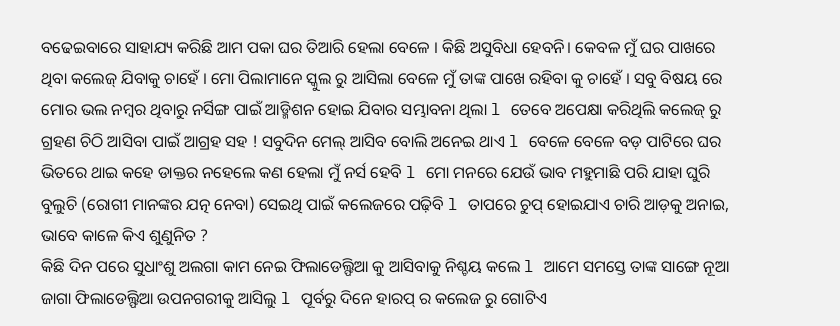ବଢେଇବାରେ ସାହାଯ୍ୟ କରିଛି ଆମ ପକା ଘର ତିଆରି ହେଲା ବେଳେ । କିଛି ଅସୁବିଧା ହେବନି। କେବଳ ମୁଁ ଘର ପାଖରେ ଥିବା କଲେଜ୍ ଯିବାକୁ ଚାହେଁ । ମୋ ପିଲାମାନେ ସ୍କୁଲ ରୁ ଆସିଲା ବେଳେ ମୁଁ ତାଙ୍କ ପାଖେ ରହିବା କୁ ଚାହେଁ । ସବୁ ବିଷୟ ରେ ମୋର ଭଲ ନମ୍ବର ଥିବାରୁ ନର୍ସିଙ୍ଗ ପାଇଁ ଆଡ୍ମିଶନ ହୋଇ ଯିବାର ସମ୍ଭାବନା ଥିଲା l ତେବେ ଅପେକ୍ଷା କରିଥିଲି କଲେଜ୍ ରୁ ଗ୍ରହଣ ଚିଠି ଆସିବା ପାଇଁ ଆଗ୍ରହ ସହ ! ସବୁଦିନ ମେଲ୍ ଆସିବ ବୋଲି ଅନେଇ ଥାଏ l ବେଳେ ବେଳେ ବଡ଼ ପାଟିରେ ଘର ଭିତରେ ଥାଇ କହେ ଡାକ୍ତର ନହେଲେ କଣ ହେଲା ମୁଁ ନର୍ସ ହେବି l ମୋ ମନରେ ଯେଉଁ ଭାବ ମହୁମାଛି ପରି ଯାହା ଘୁରି ବୁଲୁଚି (ରୋଗୀ ମାନଙ୍କର ଯତ୍ନ ନେବା) ସେଇଥି ପାଇଁ କଲେଜରେ ପଢ଼ିବି l ତାପରେ ଚୁପ୍ ହୋଇଯାଏ ଚାରି ଆଡ଼କୁ ଅନାଇ, ଭାବେ କାଳେ କିଏ ଶୁଣୁନିତ ?
କିଛି ଦିନ ପରେ ସୁଧାଂଶୁ ଅଲଗା କାମ ନେଇ ଫିଲାଡେଲ୍ଫିଆ କୁ ଆସିବାକୁ ନିଶ୍ଚୟ କଲେ l ଆମେ ସମସ୍ତେ ତାଙ୍କ ସାଙ୍ଗେ ନୂଆ ଜାଗା ଫିଲାଡେଲ୍ଫିଆ ଉପନଗରୀକୁ ଆସିଲୁ l ପୂର୍ବରୁ ଦିନେ ହାରପ୍ ର କଲେଜ ରୁ ଗୋଟିଏ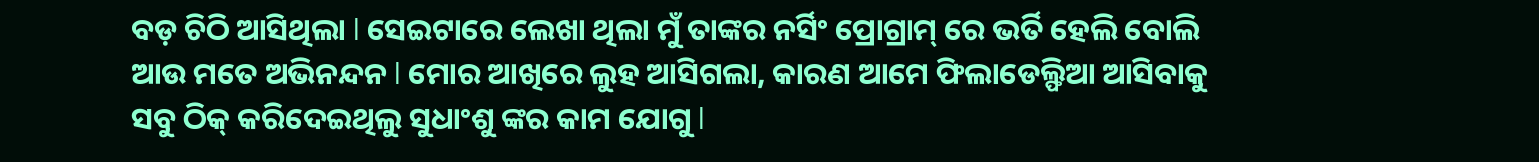ବଡ଼ ଚିଠି ଆସିଥିଲା l ସେଇଟାରେ ଲେଖା ଥିଲା ମୁଁ ତାଙ୍କର ନର୍ସିଂ ପ୍ରୋଗ୍ରାମ୍ ରେ ଭର୍ତି ହେଲି ବୋଲି ଆଉ ମତେ ଅଭିନନ୍ଦନ l ମୋର ଆଖିରେ ଲୁହ ଆସିଗଲା, କାରଣ ଆମେ ଫିଲାଡେଲ୍ଫିଆ ଆସିବାକୁ ସବୁ ଠିକ୍ କରିଦେଇଥିଲୁ ସୁଧାଂଶୁ ଙ୍କର କାମ ଯୋଗୁ l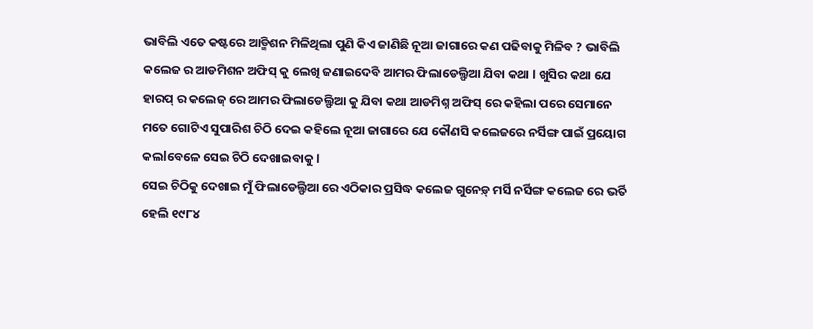ଭାବିଲି ଏତେ କଷ୍ଟରେ ଆଡ୍ମିଶନ ମିଳିଥିଲା ପୁଣି କିଏ ଜାଣିଛି ନୂଆ ଜାଗାରେ କଣ ପଢିବାକୁ ମିଳିବ ? ଭାବିଲି କଲେଜ ର ଆଡମିଶନ ଅଫିସ୍ କୁ ଲେଖି ଜଣାଇଦେବି ଆମର ଫିଲାଡେଲ୍ଫିଆ ଯିବା କଥା l ଖୁସିର କଥା ଯେ ହାରପ୍ ର କଲେଜ୍ ରେ ଆମର ଫିଲାଡେଲ୍ଫିଆ କୁ ଯିବା କଥା ଆଡମିଶ୍ନ ଅଫିସ୍ ରେ କହିଲା ପରେ ସେମାନେ ମତେ ଗୋଟିଏ ସୁପାରିଶ ଚିଠି ଦେଇ କହିଲେ ନୂଆ ଜାଗାରେ ଯେ କୌଣସି କଲେଜରେ ନର୍ସିଙ୍ଗ ପାଇଁ ପ୍ରୟୋଗ କଲlବେଳେ ସେଇ ଚିଠି ଦେଖାଇବାକୁ l
ସେଇ ଚିଠିକୁ ଦେଖାଇ ମୁଁ ଫିଲାଡେଲ୍ଫିଆ ରେ ଏଠିକାର ପ୍ରସିଦ୍ଧ କଲେଜ ଗୁନେଡ଼୍ ମର୍ସି ନର୍ସିଙ୍ଗ କଲେଜ ରେ ଭର୍ତି ହେଲି ୧୯୮୪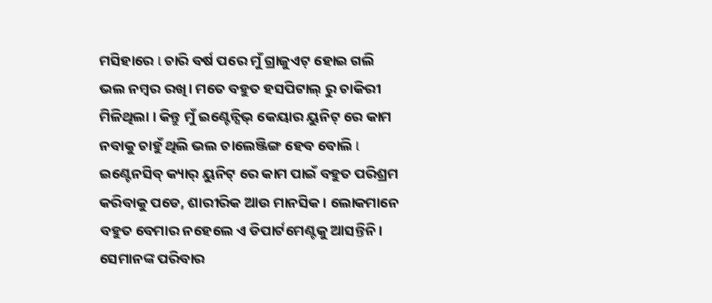ମସିହାରେ l ଚାରି ବର୍ଷ ପରେ ମୁଁ ଗ୍ରାଜୁଏଟ୍ ହୋଇ ଗଲି ଭଲ ନମ୍ବର ରଖି। ମତେ ବହୁତ ହସପିଟାଲ୍ ରୁ ଚାକିରୀ ମିଳିଥିଲା । କିନ୍ତୁ ମୁଁ ଇଣ୍ଟେନ୍ସିଭ୍ କେୟାର ୟୁନିଟ୍ ରେ କାମ ନବାକୁ ଚାହୁଁ ଥିଲି ଭଲ ଚାଲେଞ୍ଜିଙ୍ଗ ହେବ ବୋଲି l ଇଣ୍ଟେନସିବ୍ କ୍ୟାର୍ ୟୁନିଟ୍ ରେ କାମ ପାଇଁ ବହୁତ ପରିଶ୍ରମ କରିବାକୁ ପଡେ, ଶାରୀରିକ ଆଉ ମାନସିକ। ଲୋକମାନେ ବହୁତ ବେମାର ନହେଲେ ଏ ଡିପାର୍ଟମେଣ୍ଟକୁ ଆସନ୍ତିନି। ସେମାନଙ୍କ ପରିବାର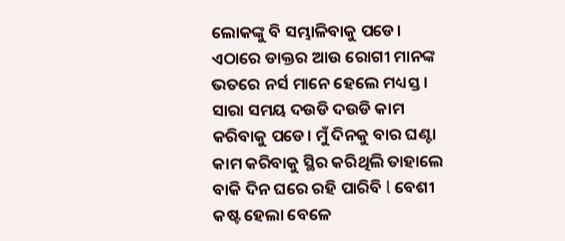ଲୋକଙ୍କୁ ବି ସମ୍ଭାଳିବାକୁ ପଡେ। ଏଠାରେ ଡାକ୍ତର ଆଉ ରୋଗୀ ମାନଙ୍କ ଭତରେ ନର୍ସ ମାନେ ହେଲେ ମଧ୍ୟସ୍ତ । ସାରା ସମୟ ଦଉଡି ଦଉଡି କାମ କରିବାକୁ ପଡେ। ମୁଁ ଦିନକୁ ବାର ଘଣ୍ଟା କାମ କରିବାକୁ ସ୍ଥିର କରିଥିଲି ତାହାଲେ ବାକି ଦିନ ଘରେ ରହି ପାରିବି l ବେଶୀ କଷ୍ଟ ହେଲା ବେଳେ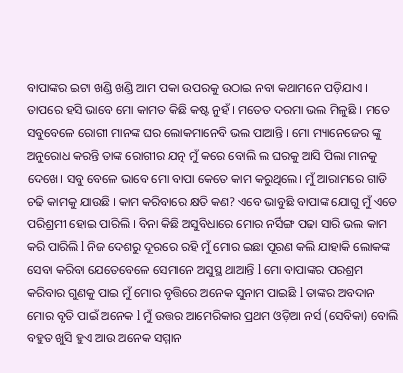ବାପାଙ୍କର ଇଟା ଖଣ୍ଡି ଖଣ୍ଡି ଆମ ପକା ଉପରକୁ ଉଠାଇ ନବା କଥାମନେ ପଡ଼ିଯାଏ । ତାପରେ ହସି ଭାବେ ମୋ କାମତ କିଛି କଷ୍ଟ ନୁହଁ । ମତେତ ଦରମା ଭଲ ମିଳୁଛି । ମତେ ସବୁବେଳେ ରୋଗୀ ମାନଙ୍କ ଘର ଲୋକମାନେବି ଭଲ ପାଆନ୍ତି । ମୋ ମ୍ୟାନେଜେର ଙ୍କୁ ଅନୁରୋଧ କରନ୍ତି ତାଙ୍କ ରୋଗୀର ଯତ୍ନ ମୁଁ କରେ ବୋଲି ଲ ଘରକୁ ଆସି ପିଲା ମାନକୁ ଦେଖେ। ସବୁ ବେଳେ ଭାବେ ମୋ ବାପା କେତେ କାମ କରୁଥିଲେ। ମୁଁ ଆରାମରେ ଗାଡି ଚଢି କାମକୁ ଯାଉଛି । କାମ କରିବାରେ କ୍ଷତି କଣ? ଏବେ ଭାବୁଛି ବାପାଙ୍କ ଯୋଗୁ ମୁଁ ଏତେ ପରିଶ୍ରମୀ ହୋଇ ପାରିଲି । ବିନା କିଛି ଅସୁବିଧାରେ ମୋର ନର୍ସିଙ୍ଗ ପଢା ସାରି ଭଲ କାମ କରି ପାରିଲି l ନିଜ ଦେଶରୁ ଦୂରରେ ରହି ମୁଁ ମୋର ଇଛା ପୂରଣ କଲି ଯାହାକି ଲୋକଙ୍କ ସେବା କରିବା ଯେତେବେଳେ ସେମାନେ ଅସୁସ୍ଥ ଥାଆନ୍ତି l ମୋ ବାପାଙ୍କର ପରଶ୍ରମ କରିବାର ଗୁଣକୁ ପାଇ ମୁଁ ମୋର ବୃତ୍ତିରେ ଅନେକ ସୁନାମ ପାଇଛି l ତାଙ୍କର ଅବଦାନ ମୋର ବୃତି ପାଇଁ ଅନେକ l ମୁଁ ଉତ୍ତର ଆମେରିକାର ପ୍ରଥମ ଓଡ଼ିଆ ନର୍ସ (ସେବିକା) ବୋଲି ବହୁତ ଖୁସି ହୁଏ ଆଉ ଅନେକ ସମ୍ମାନ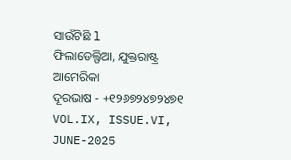ସାଉଁଟିଛି l
ଫିଲାଡେଲ୍ଫିଆ, ଯୁକ୍ତରାଷ୍ଟ୍ର ଆମେରିକା
ଦୂରଭାଷ - +୧୨୬୭୨୪୭୨୪୭୧
VOL.IX, ISSUE.VI, JUNE-2025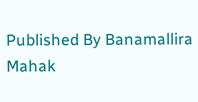Published By Banamallira Mahak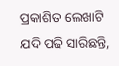ପ୍ରକାଶିତ ଲେଖାଟି ଯଦି ପଢି ସାରିଛନ୍ତି,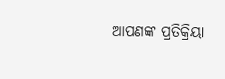ଆପଣଙ୍କ ପ୍ରତିକ୍ରିୟା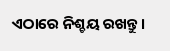ଏଠାରେ ନିଶ୍ଚୟ ରଖନ୍ତୁ ।